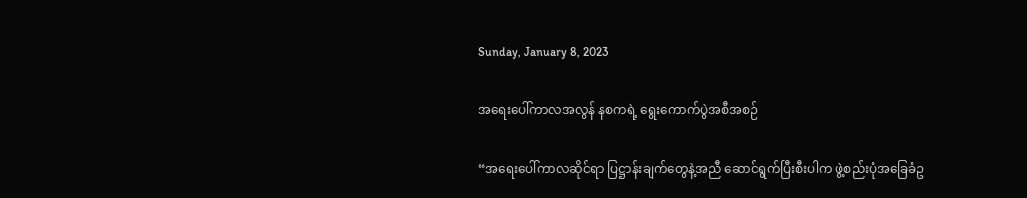Sunday, January 8, 2023

အရေးပေါ်ကာလအလွန် နစကရဲ့ ရွေးကောက်ပွဲအစီအစဉ်

“အရေးပေါ်ကာလဆိုင်ရာ ပြဋ္ဌာန်းချက်တွေနဲ့အညီ ဆောင်ရွက်ပြီးစီးပါက ဖွဲ့စည်းပုံအခြေခံဥ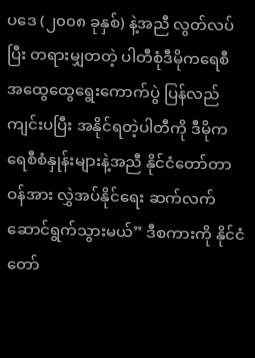ပဒေ (၂၀၀၈ ခုနှစ်) နဲ့အညီ လွတ်လပ်ပြီး တရားမျှတတဲ့ ပါတီစုံဒီမိုကရေစီ အထွေထွေရွေးကောက်ပွဲ ပြန်လည်ကျင်းပပြီး အနိုင်ရတဲ့ပါတီကို ဒီမိုကရေစီစံနှုန်းများနဲ့အညီ နိုင်ငံတော်တာဝန်အား လွှဲအပ်နိုင်ရေး ဆက်လက်ဆောင်ရွက်သွားမယ်” ဒီစကားကို နိုင်ငံတော်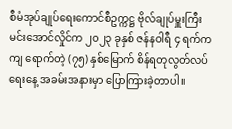စီမံအုပ်ချုပ်ရေးကောင်စီဥက္ကဋ္ဌ ဗိုလ်ချုပ်မှူးကြီး မင်းအောင်လှိုင်က ၂၀၂၃ ခုနှစ် ဇန်နဝါရီ ၄ ရက်က ကျ ရောက်တဲ့ (၇၅) နှစ်မြောက် စိန်ရတုလွတ်လပ် ရေးနေ့ အခမ်းအနားမှာ ပြောကြားခဲ့တာပါ။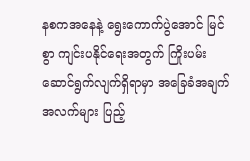နစကအနေနဲ့ ရွေးကောက်ပွဲအောင် မြင်စွာ ကျင်းပနိုင်ရေးအတွက် ကြိုးပမ်း ဆောင်ရွက်လျက်ရှိရာမှာ အခြေခံအချက် အလက်များ ပြည့်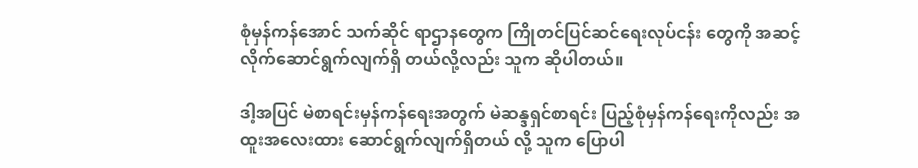စုံမှန်ကန်အောင် သက်ဆိုင် ရာဌာနတွေက ကြိုတင်ပြင်ဆင်ရေးလုပ်ငန်း တွေကို အဆင့်လိုက်ဆောင်ရွက်လျက်ရှိ တယ်လို့လည်း သူက ဆိုပါတယ်။

ဒါ့အပြင် မဲစာရင်းမှန်ကန်ရေးအတွက် မဲဆန္ဒရှင်စာရင်း ပြည့်စုံမှန်ကန်ရေးကိုလည်း အထူးအလေးထား ဆောင်ရွက်လျက်ရှိတယ် လို့ သူက ပြောပါ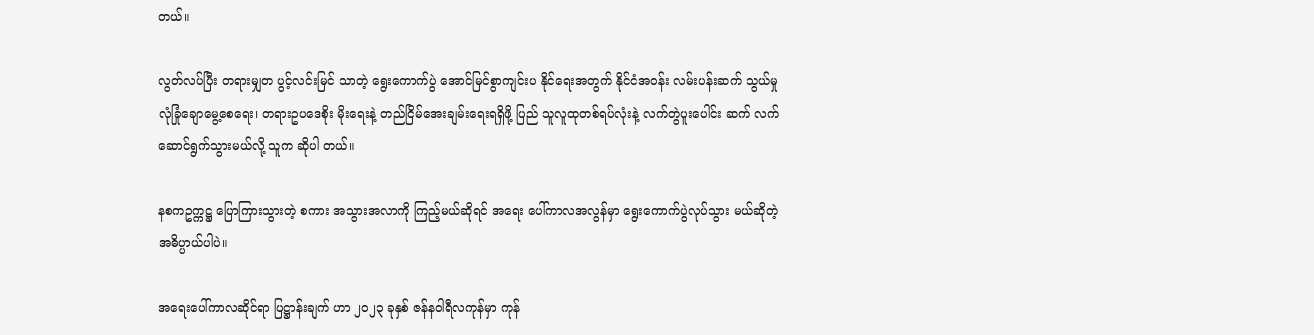တယ်။

လွတ်လပ်ပြီး တရားမျှတ ပွင့်လင်းမြင် သာတဲ့ ရွေးကောက်ပွဲ အောင်မြင်စွာကျင်းပ နိုင်ရေးအတွက် နိုင်ငံအဝန်း လမ်းပန်းဆက် သွယ်မှု လုံခြုံချောမွေ့စေရေး၊ တရားဥပဒေစိုး မိုးရေးနဲ့ တည်ငြိမ်အေးချမ်းရေးရရှိဖို့ ပြည် သူလူထုတစ်ရပ်လုံးနဲ့ လက်တွဲပူးပေါင်း ဆက် လက်ဆောင်ရွက်သွားမယ်လို့ သူက ဆိုပါ တယ်။

နစကဥက္ကဋ္ဌ ပြောကြားသွားတဲ့ စကား အသွားအလာကို ကြည့်မယ်ဆိုရင် အရေး ပေါ်ကာလအလွန်မှာ ရွေးကောက်ပွဲလုပ်သွား မယ်ဆိုတဲ့ အဓိပ္ပာယ်ပါပဲ။

အရေးပေါ်ကာလဆိုင်ရာ ပြဋ္ဌာန်းချက် ဟာ ၂၀၂၃ ခုနှစ် ဇန်နဝါရီလကုန်မှာ ကုန်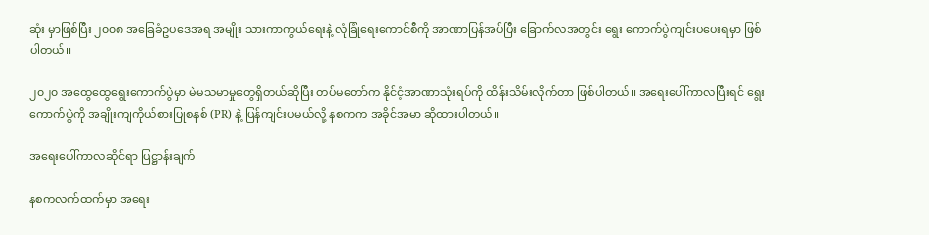ဆုံး မှာဖြစ်ပြီး ၂၀၀၈ အခြေခံဥပဒေအရ အမျိုး သားကာကွယ်ရေးနဲ့ လုံခြုံရေးကောင်စီကို အာဏာပြန်အပ်ပြီး ခြောက်လအတွင်း ရွေး ကောက်ပွဲကျင်းပပေးရမှာ ဖြစ်ပါတယ်။

၂၀၂၀ အထွေထွေရွေးကောက်ပွဲမှာ မဲမသမာမှုတွေရှိတယ်ဆိုပြီး တပ်မတော်က နိုင်ငံ့အာဏာသုံးရပ်ကို ထိန်းသိမ်းလိုက်တာ ဖြစ်ပါတယ်။ အရေးပေါ်ကာလပြီးရင် ရွေး ကောက်ပွဲကို အချိုးကျကိုယ်စားပြုစနစ် (PR) နဲ့ ပြန်ကျင်းပမယ်လို့ နစကက အခိုင်အမာ ဆိုထားပါတယ်။

အရေးပေါ်ကာလဆိုင်ရာ ပြဋ္ဌာန်းချက်

နစကလက်ထက်မှာ အရေး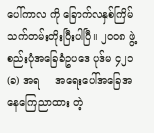ပေါ်ကာလ ကို ခြောက်လနှစ်ကြိမ် သက်တမ်းတိုးပြီးပါပြီ။ ၂၀၀၈ ဖွဲ့စည်းပုံအခြေခံဥပဒေ ပုဒ်မ ၄၂၁ (ခ) အရ     အရေးပေါ်အခြေအနေကြေညာထား တဲ့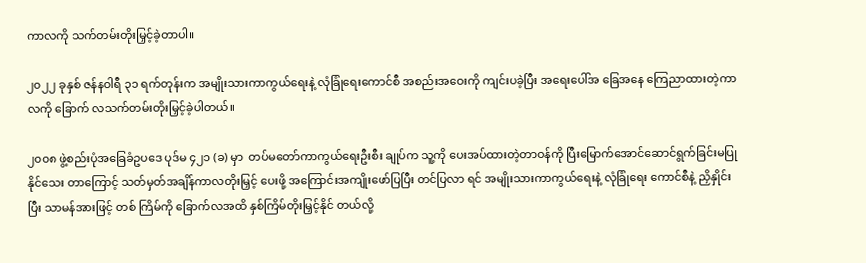ကာလကို သက်တမ်းတိုးမြှင့်ခဲ့တာပါ။

၂၀၂၂ ခုနှစ် ဇန်နဝါရီ ၃၁ ရက်တုန်းက အမျိုးသားကာကွယ်ရေးနဲ့ လုံခြုံရေးကောင်စီ အစည်းအဝေးကို ကျင်းပခဲ့ပြီး အရေးပေါ်အ ခြေအနေ ကြေညာထားတဲ့ကာလကို ခြောက် လသက်တမ်းတိုးမြှင့်ခဲ့ပါတယ်။

၂၀၀၈ ဖွဲ့စည်းပုံအခြေခံဥပဒေ ပုဒ်မ ၄၂၁ (ခ) မှာ  တပ်မတော်ကာကွယ်ရေးဦးစီး ချုပ်က သူ့ကို ပေးအပ်ထားတဲ့တာဝန်ကို ပြီးမြောက်အောင်ဆောင်ရွက်ခြင်းမပြုနိုင်သေး တာကြောင့် သတ်မှတ်အချိန်ကာလတိုးမြှင့် ပေးဖို့ အကြောင်းအကျိုးဖော်ပြပြီး တင်ပြလာ ရင် အမျိုးသားကာကွယ်ရေးနဲ့ လုံခြုံရေး ကောင်စီနဲ့ ညှိနှိုင်းပြီး သာမန်အားဖြင့် တစ် ကြိမ်ကို ခြောက်လအထိ နှစ်ကြိမ်တိုးမြှင့်နိုင် တယ်လို့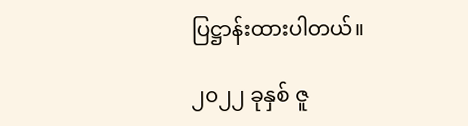ပြဋ္ဌာန်းထားပါတယ်။

၂၀၂၂ ခုနှစ် ဇူ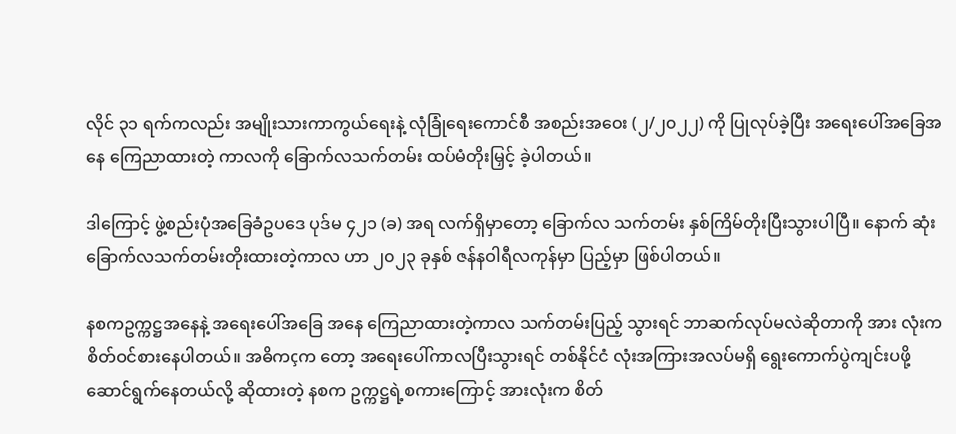လိုင် ၃၁ ရက်ကလည်း အမျိုးသားကာကွယ်ရေးနဲ့ လုံခြုံရေးကောင်စီ အစည်းအဝေး (၂/၂၀၂၂) ကို ပြုလုပ်ခဲ့ပြီး အရေးပေါ်အခြေအနေ ကြေညာထားတဲ့ ကာလကို ခြောက်လသက်တမ်း ထပ်မံတိုးမြှင့် ခဲ့ပါတယ်။

ဒါကြောင့် ဖွဲ့စည်းပုံအခြေခံဥပဒေ ပုဒ်မ ၄၂၁ (ခ) အရ လက်ရှိမှာတော့ ခြောက်လ သက်တမ်း နှစ်ကြိမ်တိုးပြီးသွားပါပြီ။ နောက် ဆုံး ခြောက်လသက်တမ်းတိုးထားတဲ့ကာလ ဟာ ၂၀၂၃ ခုနှစ် ဇန်နဝါရီလကုန်မှာ ပြည့်မှာ ဖြစ်ပါတယ်။

နစကဥက္ကဋ္ဌအနေနဲ့ အရေးပေါ်အခြေ အနေ ကြေညာထားတဲ့ကာလ သက်တမ်းပြည့် သွားရင် ဘာဆက်လုပ်မလဲဆိုတာကို အား လုံးက စိတ်ဝင်စားနေပါတယ်။ အဓိကçက တော့ အရေးပေါ်ကာလပြီးသွားရင် တစ်နိုင်ငံ လုံးအကြားအလပ်မရှိ ရွေးကောက်ပွဲကျင်းပဖို့ ဆောင်ရွက်နေတယ်လို့ ဆိုထားတဲ့ နစက ဥက္ကဋ္ဌရဲ့စကားကြောင့် အားလုံးက စိတ်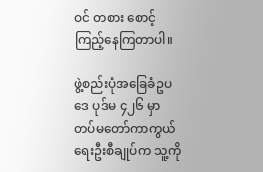ဝင် တစား စောင့်ကြည့်နေကြတာပါ။

ဖွဲ့စည်းပုံအခြေခံဥပဒေ ပုဒ်မ ၄၂၆ မှာ တပ်မတော်ကာကွယ်ရေးဦးစီချုပ်က သူ့ကို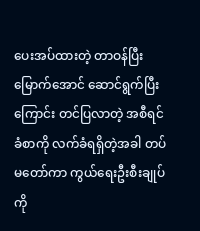ပေးအပ်ထားတဲ့ တာဝန်ပြီးမြောက်အောင် ဆောင်ရွက်ပြီးကြောင်း တင်ပြလာတဲ့ အစီရင် ခံစာကို လက်ခံရရှိတဲ့အခါ တပ်မတော်ကာ ကွယ်ရေးဦးစီးချုပ်ကို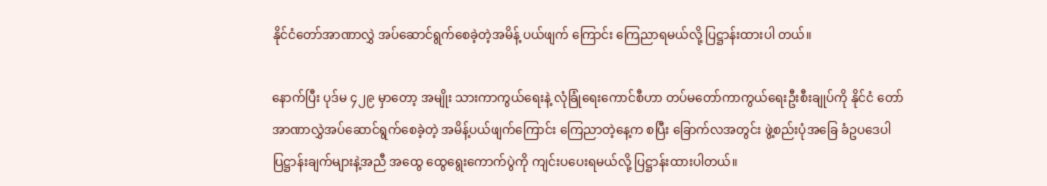နိုင်ငံတော်အာဏာလွှဲ အပ်ဆောင်ရွက်စေခဲ့တဲ့အမိန့် ပယ်ဖျက် ကြောင်း ကြေညာရမယ်လို့ ပြဋ္ဌာန်းထားပါ တယ်။

နောက်ပြီး ပုဒ်မ ၄၂၉ မှာတော့ အမျိုး သားကာကွယ်ရေးနဲ့ လုံခြုံရေးကောင်စီဟာ တပ်မတော်ကာကွယ်ရေးဦးစီးချုပ်ကို နိုင်ငံ တော်အာဏာလွှဲအပ်ဆောင်ရွက်စေခဲ့တဲ့ အမိန့်ပယ်ဖျက်ကြောင်း ကြေညာတဲ့နေ့က စပြီး ခြောက်လအတွင်း ဖွဲ့စည်းပုံအခြေ ခံဥပဒေပါ ပြဋ္ဌာန်းချက်များနဲ့အညီ အထွေ ထွေရွေးကောက်ပွဲကို ကျင်းပပေးရမယ်လို့ ပြဋ္ဌာန်းထားပါတယ်။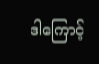ဒါကြောင့်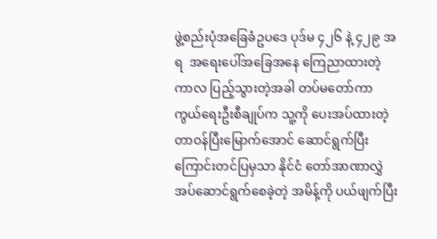ဖွဲ့စည်းပုံအခြေခံဥပဒေ ပုဒ်မ ၄၂၆ နဲ့ ၄၂၉ အရ  အရေးပေါ်အခြေအနေ ကြေညာထားတဲ့ကာလ ပြည့်သွားတဲ့အခါ တပ်မတော်ကာကွယ်ရေးဦးစီချုပ်က သူ့ကို ပေးအပ်ထားတဲ့ တာဝန်ပြီးမြောက်အောင် ဆောင်ရွက်ပြီးကြောင်းတင်ပြမှသာ နိုင်ငံ တော်အာဏာလွှဲအပ်ဆောင်ရွက်စေခဲ့တဲ့ အမိန့်ကို ပယ်ဖျက်ပြီး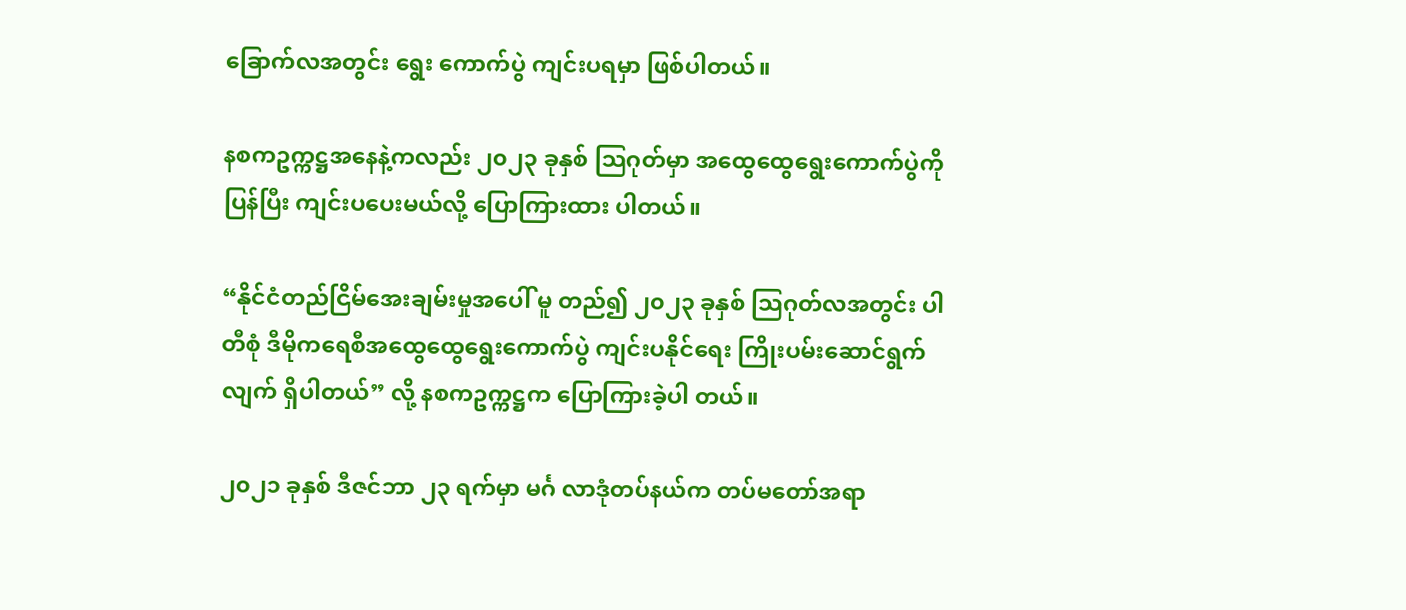ခြောက်လအတွင်း ရွေး ကောက်ပွဲ ကျင်းပရမှာ ဖြစ်ပါတယ်။

နစကဥက္ကဋ္ဌအနေနဲ့ကလည်း ၂၀၂၃ ခုနှစ် သြဂုတ်မှာ အထွေထွေရွေးကောက်ပွဲကို ပြန်ပြီး ကျင်းပပေးမယ်လို့ ပြောကြားထား ပါတယ်။

“နိုင်ငံတည်ငြိမ်အေးချမ်းမှုအပေါ် မူ တည်၍ ၂၀၂၃ ခုနှစ် သြဂုတ်လအတွင်း ပါ တီစုံ ဒီမိုကရေစီအထွေထွေရွေးကောက်ပွဲ ကျင်းပနိုင်ရေး ကြိုးပမ်းဆောင်ရွက်လျက် ရှိပါတယ်” လို့ နစကဥက္ကဋ္ဌက ပြောကြားခဲ့ပါ တယ်။

၂၀၂၁ ခုနှစ် ဒီဇင်ဘာ ၂၃ ရက်မှာ မင်္ဂ လာဒုံတပ်နယ်က တပ်မတော်အရာ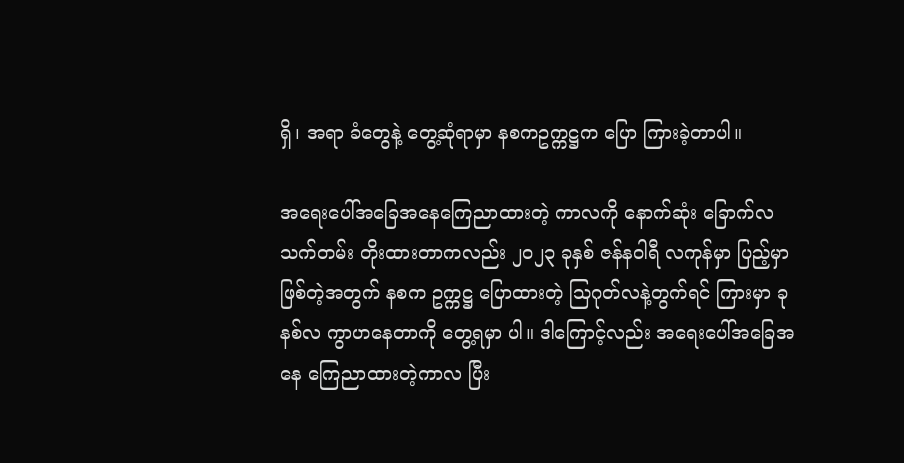ရှိ၊ အရာ ခံတွေနဲ့ တွေ့ဆုံရာမှာ နစကဥက္ကဋ္ဌက ပြော ကြားခဲ့တာပါ။

အရေးပေါ်အခြေအနေကြေညာထားတဲ့ ကာလကို နောက်ဆုံး ခြောက်လသက်တမ်း တိုးထားတာကလည်း ၂၀၂၃ ခုနှစ် ဇန်နဝါရီ လကုန်မှာ ပြည့်မှာဖြစ်တဲ့အတွက် နစက ဥက္ကဋ္ဌ ပြောထားတဲ့ သြဂုတ်လနဲ့တွက်ရင် ကြားမှာ ခုနစ်လ ကွာဟနေတာကို တွေ့ရမှာ ပါ။ ဒါကြောင့်လည်း အရေးပေါ်အခြေအနေ ကြေညာထားတဲ့ကာလ ပြီး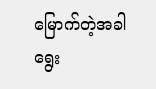မြောက်တဲ့အခါ ရွေး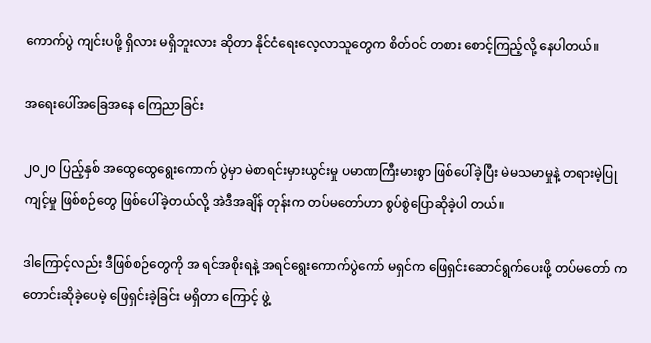ကောက်ပွဲ ကျင်းပဖို့ ရှိလား မရှိဘူးလား ဆိုတာ နိုင်ငံရေးလေ့လာသူတွေက စိတ်ဝင် တစား စောင့်ကြည့်လို့ နေပါတယ်။

အရေးပေါ်အခြေအနေ ကြေညာခြင်း

၂၀၂၀ ပြည့်နှစ် အထွေထွေရွေးကောက် ပွဲမှာ မဲစာရင်းမှားယွင်းမှု ပမာဏကြီးမားစွာ ဖြစ်ပေါ်ခဲ့ပြီး မဲမသမာမှုနဲ့ တရားမဲ့ပြုကျင့်မှု ဖြစ်စဉ်တွေ ဖြစ်ပေါ်ခဲ့တယ်လို့ အဲဒီအချိန် တုန်းက တပ်မတော်ဟာ စွပ်စွဲပြောဆိုခဲ့ပါ တယ်။

ဒါကြောင့်လည်း ဒီဖြစ်စဉ်တွေကို အ ရင်အစိုးရနဲ့ အရင်ရွေးကောက်ပွဲကော် မရှင်က ဖြေရှင်းဆောင်ရွက်ပေးဖို့ တပ်မတော် က တောင်းဆိုခဲ့ပေမဲ့ ဖြေရှင်းခဲ့ခြင်း မရှိတာ ကြောင့် ဖွဲ့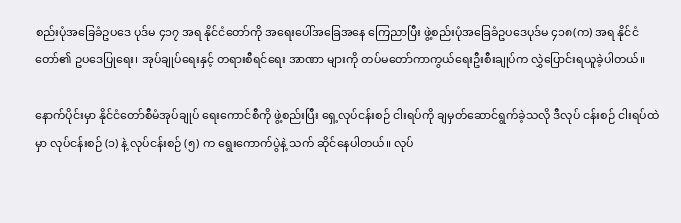စည်းပုံအခြေခံဥပဒေ ပုဒ်မ ၄၁၇ အရ နိုင်ငံတော်ကို အရေးပေါ်အခြေအနေ ကြေညာပြီး ဖွဲ့စည်းပုံအခြေခံဥပဒေပုဒ်မ ၄၁၈(က) အရ နိုင်ငံတော်၏ ဥပဒေပြုရေး၊ အုပ်ချုပ်ရေးနှင့် တရားစီရင်ရေး အာဏာ များကို တပ်မတော်ကာကွယ်ရေးဦးစီးချုပ်က လွှဲပြောင်းရယူခဲ့ပါတယ်။

နောက်ပိုင်းမှာ နိုင်ငံတော်စီမံအုပ်ချုပ် ရေးကောင်စီကို ဖွဲ့စည်းပြီး ရှေ့လုပ်ငန်းစဉ် ငါးရပ်ကို ချမှတ်ဆောင်ရွက်ခဲ့သလို ဒီလုပ် ငန်းစဉ် ငါးရပ်ထဲမှာ လုပ်ငန်းစဉ် (၁) နဲ့ လုပ်ငန်းစဉ် (၅) က ရွေးကောက်ပွဲနဲ့ သက် ဆိုင်နေပါတယ်။ လုပ်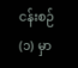ငန်းစဉ် (၁) မှာ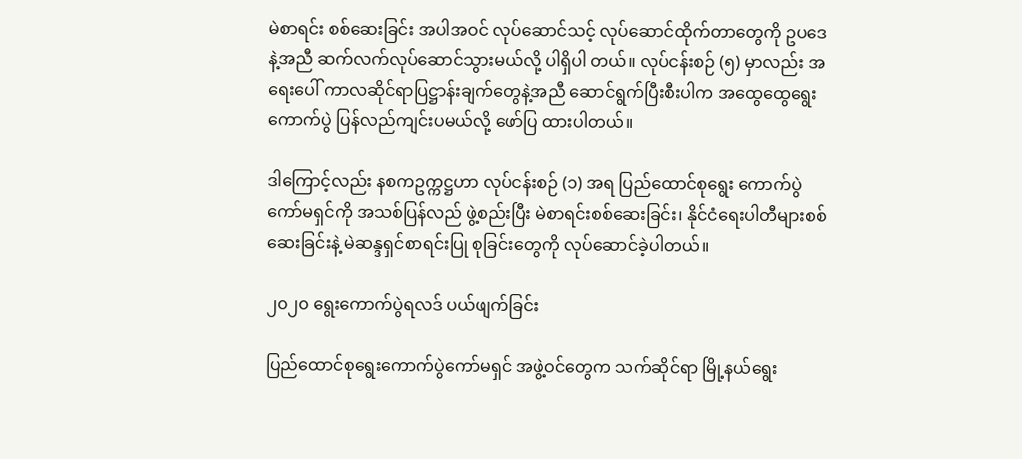မဲစာရင်း စစ်ဆေးခြင်း အပါအဝင် လုပ်ဆောင်သင့် လုပ်ဆောင်ထိုက်တာတွေကို ဥပဒေနဲ့အညီ ဆက်လက်လုပ်ဆောင်သွားမယ်လို့ ပါရှိပါ တယ်။ လုပ်ငန်းစဉ် (၅) မှာလည်း အရေးပေါ် ကာလဆိုင်ရာပြဋ္ဌာန်းချက်တွေနဲ့အညီ ဆောင်ရွက်ပြီးစီးပါက အထွေထွေရွေး ကောက်ပွဲ ပြန်လည်ကျင်းပမယ်လို့ ဖော်ပြ ထားပါတယ်။

ဒါကြောင့်လည်း နစကဥက္ကဋ္ဌဟာ လုပ်ငန်းစဉ် (၁) အရ ပြည်ထောင်စုရွေး ကောက်ပွဲကော်မရှင်ကို အသစ်ပြန်လည် ဖွဲ့စည်းပြီး မဲစာရင်းစစ်ဆေးခြင်း၊ နိုင်ငံရေးပါတီများစစ်ဆေးခြင်းနဲ့ မဲဆန္ဒရှင်စာရင်းပြု စုခြင်းတွေကို လုပ်ဆောင်ခဲ့ပါတယ်။

၂၀၂၀ ရွေးကောက်ပွဲရလဒ် ပယ်ဖျက်ခြင်း

ပြည်ထောင်စုရွေးကောက်ပွဲကော်မရှင် အဖွဲ့ဝင်တွေက သက်ဆိုင်ရာ မြို့နယ်ရွေး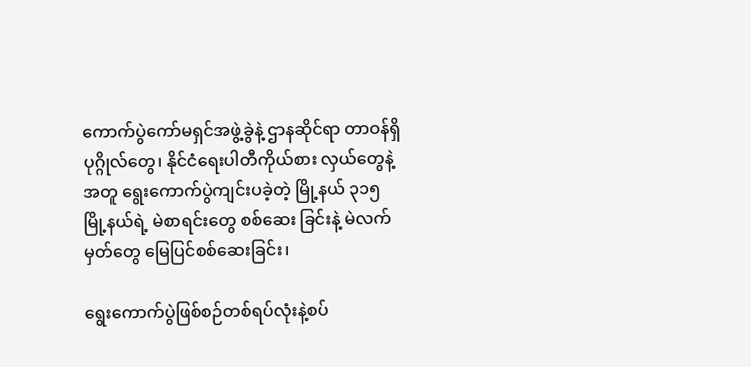ကောက်ပွဲကော်မရှင်အဖွဲ့ခွဲနဲ့ ဌာနဆိုင်ရာ တာဝန်ရှိပုဂ္ဂိုလ်တွေ၊ နိုင်ငံရေးပါတီကိုယ်စား လှယ်တွေနဲ့အတူ ရွေးကောက်ပွဲကျင်းပခဲ့တဲ့ မြို့နယ် ၃၁၅ မြို့နယ်ရဲ့ မဲစာရင်းတွေ စစ်ဆေး ခြင်းနဲ့ မဲလက်မှတ်တွေ မြေပြင်စစ်ဆေးခြင်း၊

ရွေးကောက်ပွဲဖြစ်စဉ်တစ်ရပ်လုံးနဲ့စပ်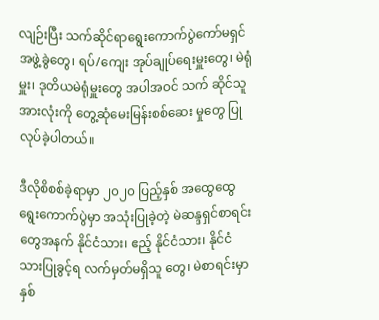လျဉ်းပြီး သက်ဆိုင်ရာရွေးကောက်ပွဲကော်မရှင်အဖွဲ့ခွဲတွေ၊ ရပ်/ကျေး အုပ်ချုပ်ရေးမှူးတွေ၊ မဲရုံမှူး၊ ဒုတိယမဲရုံမှူးတွေ အပါအဝင် သက် ဆိုင်သူအားလုံးကို တွေ့ဆုံမေးမြန်းစစ်ဆေး မှုတွေ ပြုလုပ်ခဲ့ပါတယ်။

ဒီလိုစိစစ်ခဲ့ရာမှာ ၂၀၂၀ ပြည့်နှစ် အထွေထွေရွေးကောက်ပွဲမှာ အသုံးပြုခဲ့တဲ့ မဲဆန္ဒရှင်စာရင်းတွေအနက် နိုင်ငံသား၊ ဧည့် နိုင်ငံသား၊ နိုင်ငံသားပြုခွင့်ရ လက်မှတ်မရှိသူ တွေ၊ မဲစာရင်းမှာ နှစ်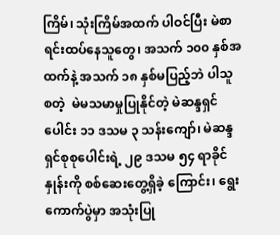ကြိမ်၊ သုံးကြိမ်အထက် ပါဝင်ပြီး မဲစာရင်းထပ်နေသူတွေ၊ အသက် ၁၀၀ နှစ်အထက်နဲ့ အသက် ၁၈ နှစ်မပြည့်ဘဲ ပါသူ စတဲ့  မဲမသမာမှုပြုနိုင်တဲ့ မဲဆန္ဒရှင်ပေါင်း ၁၁ ဒသမ ၃ သန်းကျော်၊ မဲဆန္ဒရှင်စုစုပေါင်းရဲ့ ၂၉ ဒသမ ၅၄ ရာခိုင်နှုန်းကို စစ်ဆေးတွေ့ရှိခဲ့ ကြောင်း၊ ရွေးကောက်ပွဲမှာ အသုံးပြု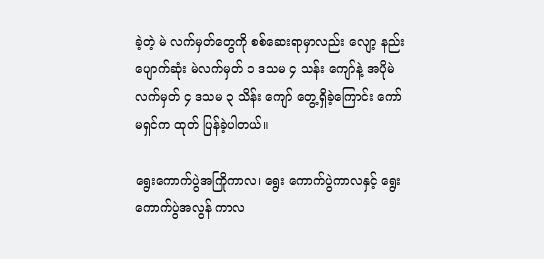ခဲ့တဲ့ မဲ လက်မှတ်တွေကို စစ်ဆေးရာမှာလည်း လျော့ နည်းပျောက်ဆုံး မဲလက်မှတ် ၁ ဒသမ ၄ သန်း ကျော်နဲ့ အပိုမဲလက်မှတ် ၄ ဒသမ ၃ သိန်း ကျော် တွေ့ရှိခဲ့ကြောင်း ကော်မရှင်က ထုတ် ပြန်ခဲ့ပါတယ်။

ရွေးကောက်ပွဲအကြိုကာလ၊ ရွေး ကောက်ပွဲကာလနှင့် ရွေးကောက်ပွဲအလွန် ကာလ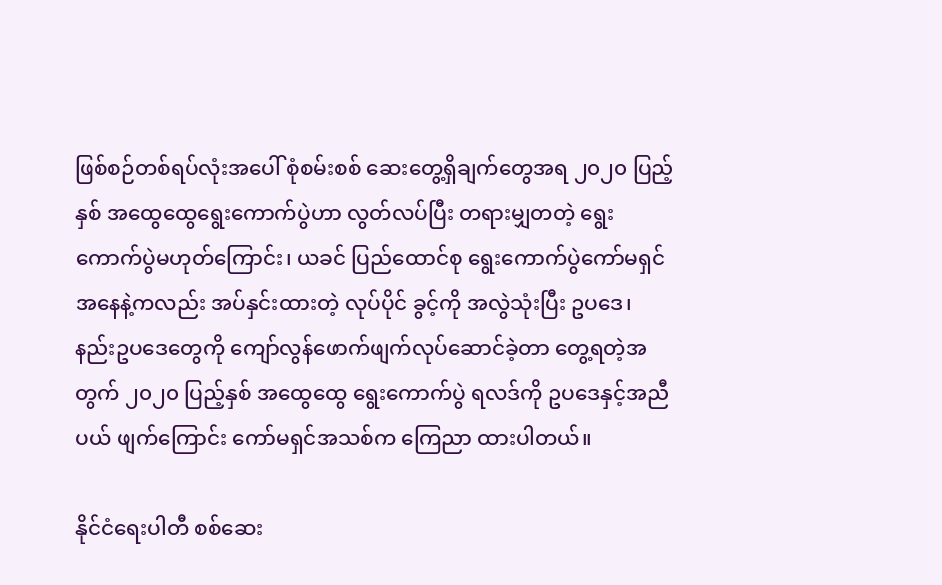ဖြစ်စဉ်တစ်ရပ်လုံးအပေါ် စုံစမ်းစစ် ဆေးတွေ့ရှိချက်တွေအရ ၂၀၂၀ ပြည့်နှစ် အထွေထွေရွေးကောက်ပွဲဟာ လွတ်လပ်ပြီး တရားမျှတတဲ့ ရွေးကောက်ပွဲမဟုတ်ကြောင်း၊ ယခင် ပြည်ထောင်စု ရွေးကောက်ပွဲကော်မရှင်အနေနဲ့ကလည်း အပ်နှင်းထားတဲ့ လုပ်ပိုင် ခွင့်ကို အလွဲသုံးပြီး ဥပဒေ၊ နည်းဥပဒေတွေကို ကျော်လွန်ဖောက်ဖျက်လုပ်ဆောင်ခဲ့တာ တွေ့ရတဲ့အတွက် ၂၀၂၀ ပြည့်နှစ် အထွေထွေ ရွေးကောက်ပွဲ ရလဒ်ကို ဥပဒေနှင့်အညီ ပယ် ဖျက်ကြောင်း ကော်မရှင်အသစ်က ကြေညာ ထားပါတယ်။

နိုင်ငံရေးပါတီ စစ်ဆေး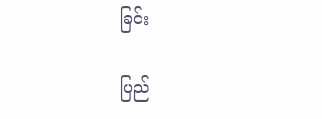ခြင်း

ပြည်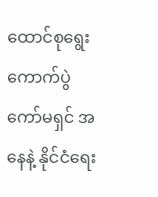ထောင်စုရွေးကောက်ပွဲကော်မရှင် အနေနဲ့ နိုင်ငံရေး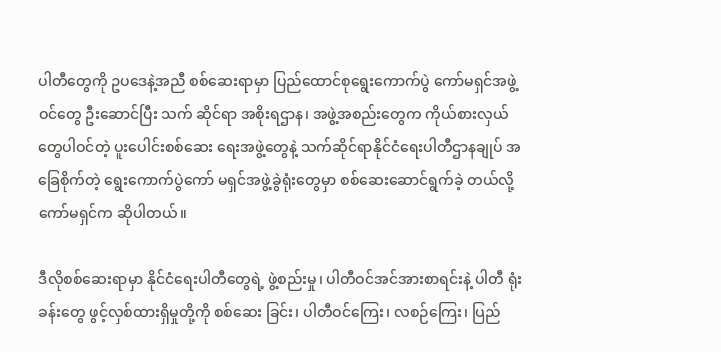ပါတီတွေကို ဥပဒေနဲ့အညီ စစ်ဆေးရာမှာ ပြည်ထောင်စုရွေးကောက်ပွဲ ကော်မရှင်အဖွဲ့ဝင်တွေ ဦးဆောင်ပြီး သက် ဆိုင်ရာ အစိုးရဌာန၊ အဖွဲ့အစည်းတွေက ကိုယ်စားလှယ်တွေပါဝင်တဲ့ ပူးပေါင်းစစ်ဆေး ရေးအဖွဲ့တွေနဲ့ သက်ဆိုင်ရာနိုင်ငံရေးပါတီဌာနချုပ် အခြေစိုက်တဲ့ ရွေးကောက်ပွဲကော် မရှင်အဖွဲ့ခွဲရုံးတွေမှာ စစ်ဆေးဆောင်ရွက်ခဲ့ တယ်လို့ ကော်မရှင်က ဆိုပါတယ်။

ဒီလိုစစ်ဆေးရာမှာ နိုင်ငံရေးပါတီတွေရဲ့ ဖွဲ့စည်းမှု၊ ပါတီဝင်အင်အားစာရင်းနဲ့ ပါတီ ရုံးခန်းတွေ ဖွင့်လှစ်ထားရှိမှုတို့ကို စစ်ဆေး ခြင်း၊ ပါတီဝင်ကြေး၊ လစဉ်ကြေး၊ ပြည်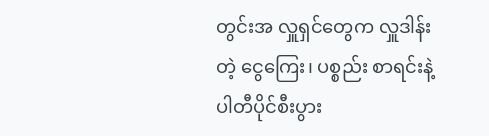တွင်းအ လှူရှင်တွေက လှူဒါန်းတဲ့ ငွေကြေး၊ ပစ္စည်း စာရင်းနဲ့ ပါတီပိုင်စီးပွား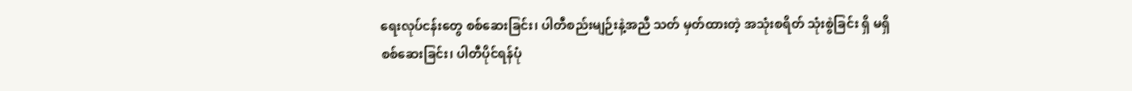ရေးလုပ်ငန်းတွေ စစ်ဆေးခြင်း၊ ပါတီစည်းမျဉ်းနဲ့အညီ သတ် မှတ်ထားတဲ့ အသုံးစရိတ် သုံးစွဲခြင်း ရှိ မရှိ စစ်ဆေးခြင်း၊ ပါတီပိုင်ရန်ပုံ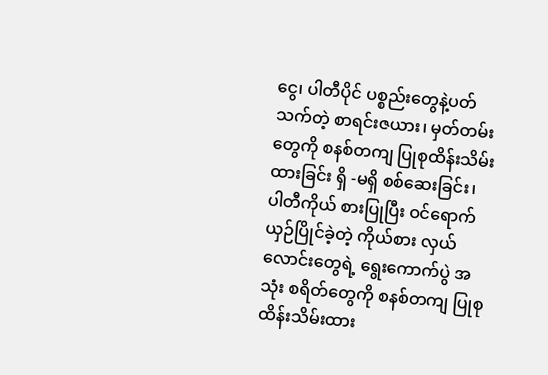ငွေ၊ ပါတီပိုင် ပစ္စည်းတွေနဲ့ပတ်သက်တဲ့ စာရင်းဇယား၊ မှတ်တမ်းတွေကို စနစ်တကျ ပြုစုထိန်းသိမ်း ထားခြင်း ရှိ -မရှိ စစ်ဆေးခြင်း၊ ပါတီကိုယ် စားပြုပြီး ဝင်ရောက်ယှဉ်ပြိုင်ခဲ့တဲ့ ကိုယ်စား လှယ်လောင်းတွေရဲ့ ရွေးကောက်ပွဲ အသုံး စရိတ်တွေကို စနစ်တကျ ပြုစုထိန်းသိမ်းထား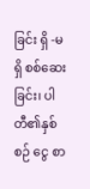ခြင်း ရှိ -မရှိ စစ်ဆေးခြင်း၊ ပါတီ၏နှစ်စဉ် ငွေ စာ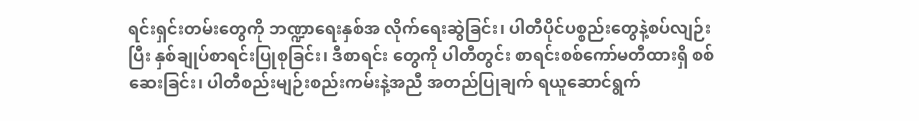ရင်းရှင်းတမ်းတွေကို ဘဏ္ဍာရေးနှစ်အ လိုက်ရေးဆွဲခြင်း၊ ပါတီပိုင်ပစ္စည်းတွေနဲ့စပ်လျဉ်းပြီး နှစ်ချုပ်စာရင်းပြုစုခြင်း၊ ဒီစာရင်း တွေကို ပါတီတွင်း စာရင်းစစ်ကော်မတီထားရှိ စစ်ဆေးခြင်း၊ ပါတီစည်းမျဉ်းစည်းကမ်းနဲ့အညီ အတည်ပြုချက် ရယူဆောင်ရွက်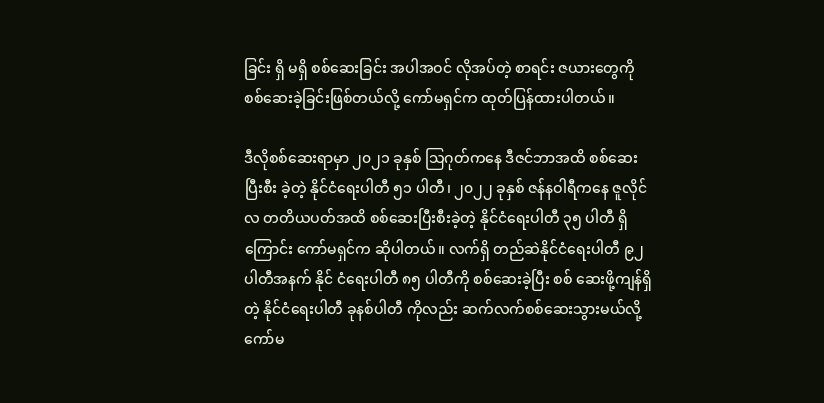ခြင်း ရှိ မရှိ စစ်ဆေးခြင်း အပါအဝင် လိုအပ်တဲ့ စာရင်း ဇယားတွေကို စစ်ဆေးခဲ့ခြင်းဖြစ်တယ်လို့ ကော်မရှင်က ထုတ်ပြန်ထားပါတယ်။

ဒီလိုစစ်ဆေးရာမှာ ၂၀၂၁ ခုနှစ် သြဂုတ်ကနေ ဒီဇင်ဘာအထိ စစ်ဆေးပြီးစီး ခဲ့တဲ့ နိုင်ငံရေးပါတီ ၅၁ ပါတီ၊ ၂၀၂၂ ခုနှစ် ဇန်နဝါရီကနေ ဇူလိုင်လ တတိယပတ်အထိ စစ်ဆေးပြီးစီးခဲ့တဲ့ နိုင်ငံရေးပါတီ ၃၅ ပါတီ ရှိကြောင်း ကော်မရှင်က ဆိုပါတယ်။ လက်ရှိ တည်ဆဲနိုင်ငံရေးပါတီ ၉၂ ပါတီအနက် နိုင် ငံရေးပါတီ ၈၅ ပါတီကို စစ်ဆေးခဲ့ပြီး စစ် ဆေးဖို့ကျန်ရှိတဲ့ နိုင်ငံရေးပါတီ ခုနစ်ပါတီ ကိုလည်း ဆက်လက်စစ်ဆေးသွားမယ်လို့ ကော်မ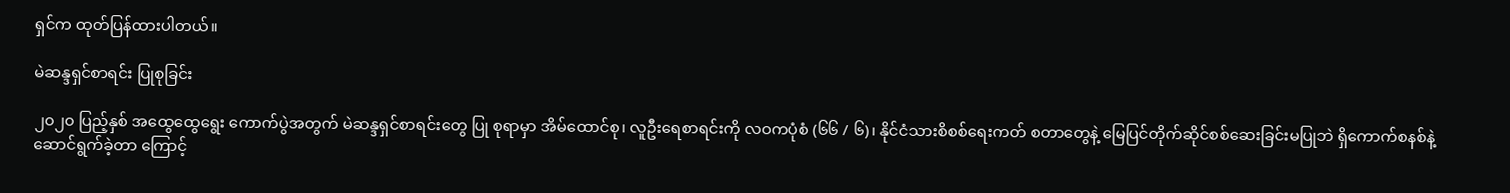ရှင်က ထုတ်ပြန်ထားပါတယ်။

မဲဆန္ဒရှင်စာရင်း ပြုစုခြင်း

၂၀၂၀ ပြည့်နှစ် အထွေထွေရွေး ကောက်ပွဲအတွက် မဲဆန္ဒရှင်စာရင်းတွေ ပြု စုရာမှာ အိမ်ထောင်စု၊ လူဦးရေစာရင်းကို လဝကပုံစံ (၆၆ / ၆)၊ နိုင်ငံသားစိစစ်ရေးကတ် စတာတွေနဲ့ မြေပြင်တိုက်ဆိုင်စစ်ဆေးခြင်းမပြုဘဲ ရှိကောက်စနစ်နဲ့ ဆောင်ရွက်ခဲ့တာ ကြောင့်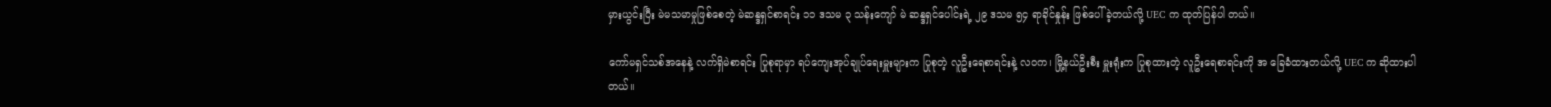မှားယွင်းပြီး မဲမသမာမှုဖြစ်စေတဲ့ မဲဆန္ဒရှင်စာရင်း ၁၁ ဒသမ ၃ သန်းကျော် မဲ ဆန္ဒရှင်ပေါင်းရဲ့ ၂၉ ဒသမ ၅၄ ရာခိုင်နှုန်း ဖြစ်ပေါ်ခဲ့တယ်လို့ UEC က ထုတ်ပြန်ပါ တယ်။

ကော်မရှင်သစ်အနေနဲ့ လက်ရှိမဲစာရင်း ပြုစုရာမှာ ရပ်ကျေးအုပ်ချုပ်ရေးမှူးများက ပြုစုတဲ့ လူဦးရေစာရင်းနဲ့ လဝက၊ မြို့နယ်ဦးစီး မှူးရုံးက ပြုစုထားတဲ့ လူဦးရေစာရင်းကို အ ခြေခံထားတယ်လို့ UEC က ဆိုထားပါတယ်။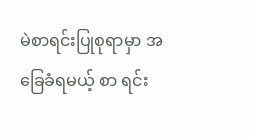မဲစာရင်းပြုစုရာမှာ အခြေခံရမယ့် စာ ရင်း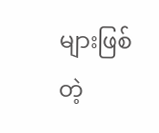များဖြစ်တဲ့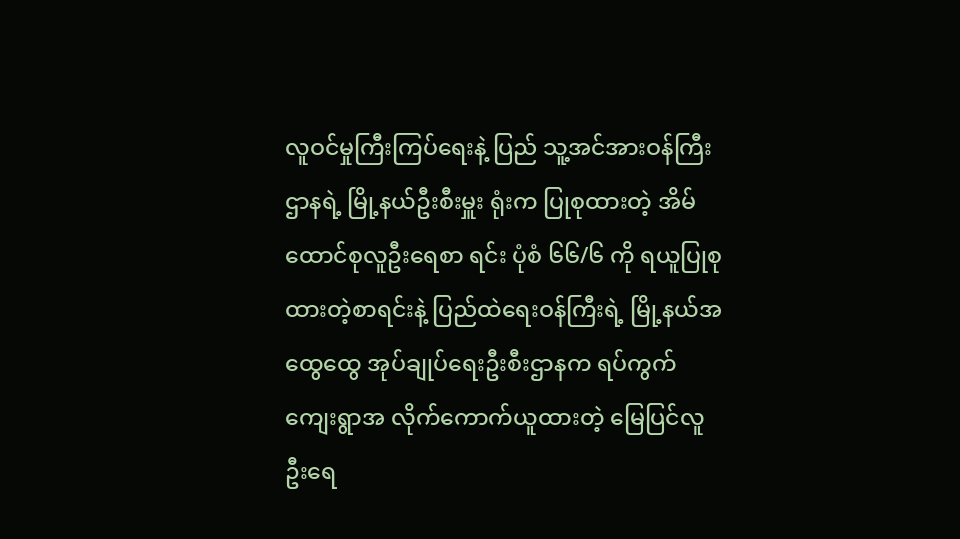လူဝင်မှုကြီးကြပ်ရေးနဲ့ ပြည် သူ့အင်အားဝန်ကြီးဌာနရဲ့ မြို့နယ်ဦးစီးမှူး ရုံးက ပြုစုထားတဲ့ အိမ်ထောင်စုလူဦးရေစာ ရင်း ပုံစံ ၆၆/၆ ကို ရယူပြုစုထားတဲ့စာရင်းနဲ့ ပြည်ထဲရေးဝန်ကြီးရဲ့ မြို့နယ်အထွေထွေ အုပ်ချုပ်ရေးဦးစီးဌာနက ရပ်ကွက်ကျေးရွာအ လိုက်ကောက်ယူထားတဲ့ မြေပြင်လူဦးရေ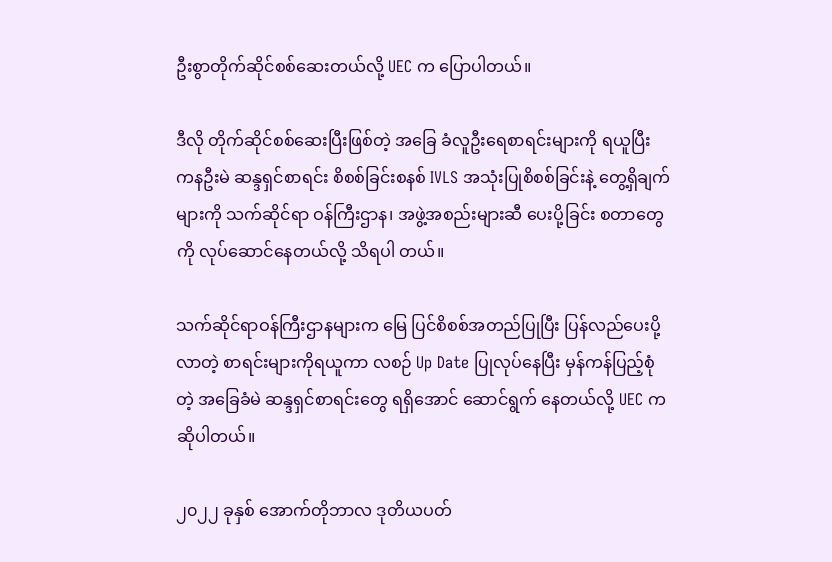ဦးစွာတိုက်ဆိုင်စစ်ဆေးတယ်လို့ UEC က ပြောပါတယ်။

ဒီလို တိုက်ဆိုင်စစ်ဆေးပြီးဖြစ်တဲ့ အခြေ ခံလူဦးရေစာရင်းများကို ရယူပြီး ကနဦးမဲ ဆန္ဒရှင်စာရင်း စိစစ်ခြင်းစနစ် IVLS အသုံးပြုစိစစ်ခြင်းနဲ့ တွေ့ရှိချက်များကို သက်ဆိုင်ရာ ဝန်ကြီးဌာန၊ အဖွဲ့အစည်းများဆီ ပေးပို့ခြင်း စတာတွေကို လုပ်ဆောင်နေတယ်လို့ သိရပါ တယ်။

သက်ဆိုင်ရာဝန်ကြီးဌာနများက မြေ ပြင်စိစစ်အတည်ပြုပြီး ပြန်လည်ပေးပို့လာတဲ့ စာရင်းများကိုရယူကာ လစဉ် Up Date ပြုလုပ်နေပြီး မှန်ကန်ပြည့်စုံတဲ့ အခြေခံမဲ ဆန္ဒရှင်စာရင်းတွေ ရရှိအောင် ဆောင်ရွက် နေတယ်လို့ UEC က ဆိုပါတယ်။

၂၀၂၂ ခုနှစ် အောက်တိုဘာလ ဒုတိယပတ်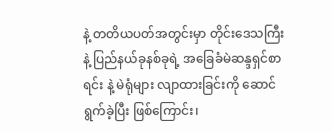နဲ့ တတိယပတ်အတွင်းမှာ တိုင်းဒေသကြီး နဲ့ ပြည်နယ်ခုနစ်ခုရဲ့ အခြေခံမဲဆန္ဒရှင်စာရင်း နဲ့ မဲရုံများ လျာထားခြင်းကို ဆောင်ရွက်ခဲ့ပြီး ဖြစ်ကြောင်း၊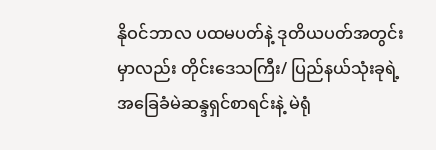နိုဝင်ဘာလ ပထမပတ်နဲ့ ဒုတိယပတ်အတွင်းမှာလည်း တိုင်းဒေသကြီး/ ပြည်နယ်သုံးခုရဲ့ အခြေခံမဲဆန္ဒရှင်စာရင်းနဲ့ မဲရုံ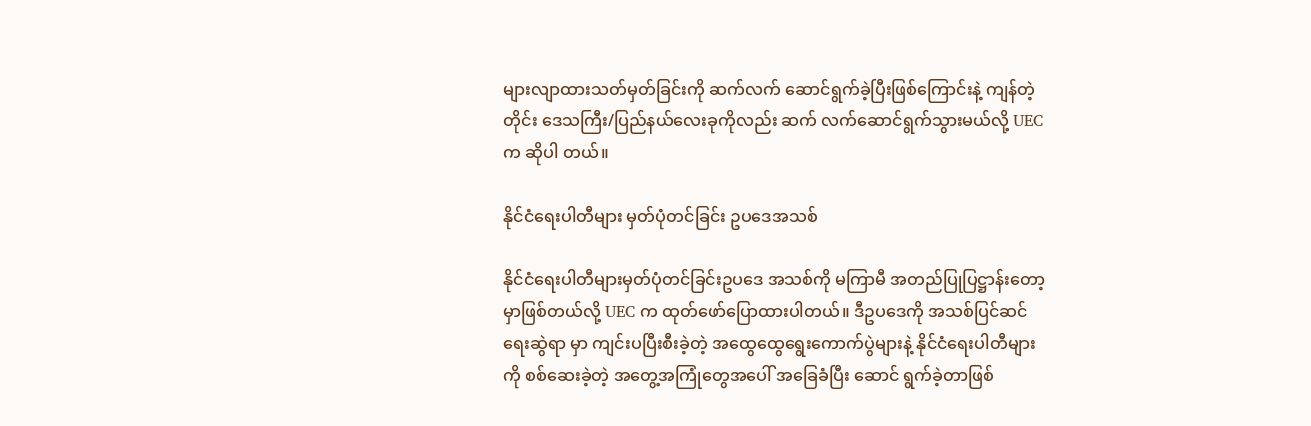များလျာထားသတ်မှတ်ခြင်းကို ဆက်လက် ဆောင်ရွက်ခဲ့ပြီးဖြစ်ကြောင်းနဲ့ ကျန်တဲ့တိုင်း ဒေသကြီး/ပြည်နယ်လေးခုကိုလည်း ဆက် လက်ဆောင်ရွက်သွားမယ်လို့ UEC က ဆိုပါ တယ်။

နိုင်ငံရေးပါတီများ မှတ်ပုံတင်ခြင်း ဥပဒေအသစ်

နိုင်ငံရေးပါတီများမှတ်ပုံတင်ခြင်းဥပဒေ အသစ်ကို မကြာမီ အတည်ပြုပြဋ္ဌာန်းတော့မှာဖြစ်တယ်လို့ UEC က ထုတ်ဖော်ပြောထားပါတယ်။ ဒီဥပဒေကို အသစ်ပြင်ဆင်ရေးဆွဲရာ မှာ ကျင်းပပြီးစီးခဲ့တဲ့ အထွေထွေရွေးကောက်ပွဲများနဲ့ နိုင်ငံရေးပါတီများကို စစ်ဆေးခဲ့တဲ့ အတွေ့အကြုံတွေအပေါ် အခြေခံပြီး ဆောင် ရွက်ခဲ့တာဖြစ်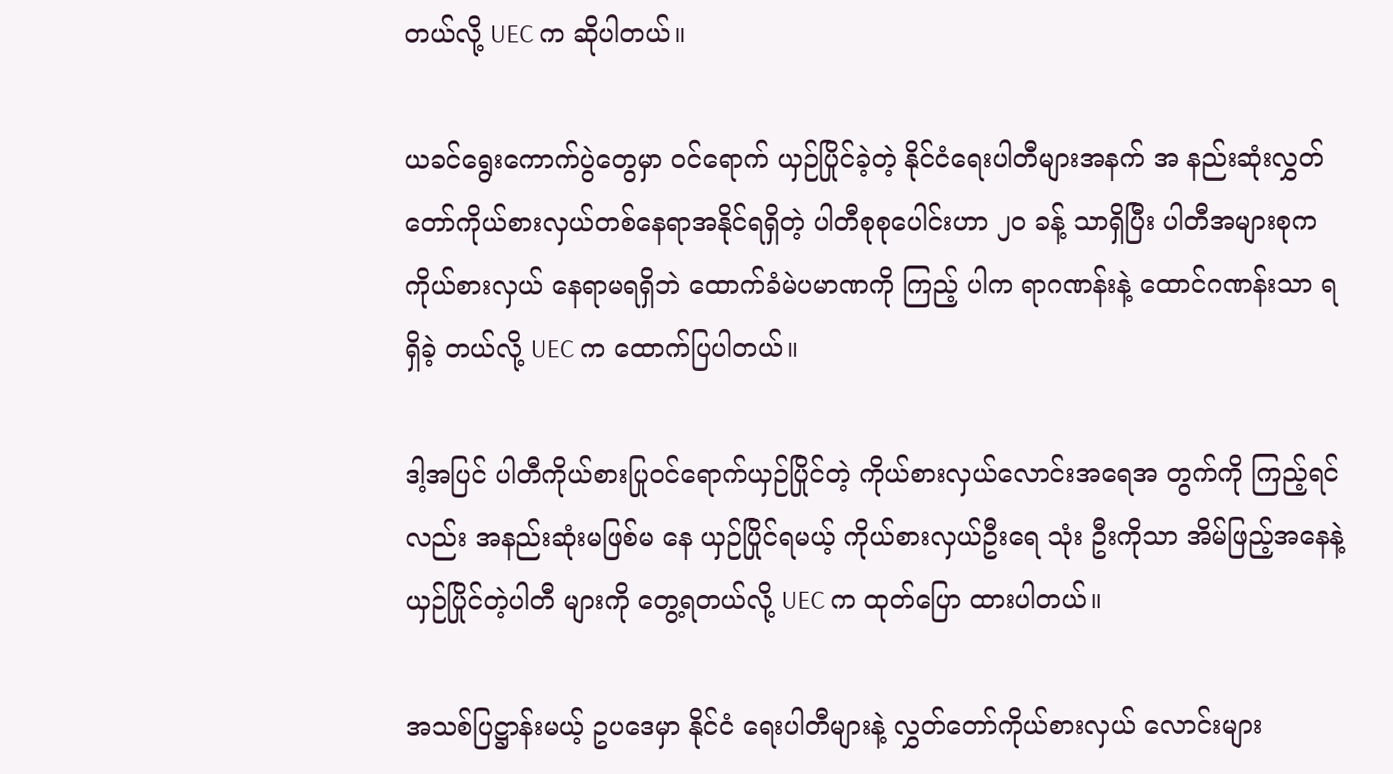တယ်လို့ UEC က ဆိုပါတယ်။

ယခင်ရွေးကောက်ပွဲတွေမှာ ဝင်ရောက် ယှဉ်ပြိုင်ခဲ့တဲ့ နိုင်ငံရေးပါတီများအနက် အ နည်းဆုံးလွှတ်တော်ကိုယ်စားလှယ်တစ်နေရာအနိုင်ရရှိတဲ့ ပါတီစုစုပေါင်းဟာ ၂၀ ခန့် သာရှိပြီး ပါတီအများစုက ကိုယ်စားလှယ် နေရာမရရှိဘဲ ထောက်ခံမဲပမာဏကို ကြည့် ပါက ရာဂဏန်းနဲ့ ထောင်ဂဏန်းသာ ရရှိခဲ့ တယ်လို့ UEC က ထောက်ပြပါတယ်။

ဒါ့အပြင် ပါတီကိုယ်စားပြုဝင်ရောက်ယှဉ်ပြိုင်တဲ့ ကိုယ်စားလှယ်လောင်းအရေအ တွက်ကို ကြည့်ရင်လည်း အနည်းဆုံးမဖြစ်မ နေ ယှဉ်ပြိုင်ရမယ့် ကိုယ်စားလှယ်ဦးရေ သုံး ဦးကိုသာ အိမ်ဖြည့်အနေနဲ့ ယှဉ်ပြိုင်တဲ့ပါတီ များကို တွေ့ရတယ်လို့ UEC က ထုတ်ပြော ထားပါတယ်။

အသစ်ပြဋ္ဌာန်းမယ့် ဥပဒေမှာ နိုင်ငံ ရေးပါတီများနဲ့ လွှတ်တော်ကိုယ်စားလှယ် လောင်းများ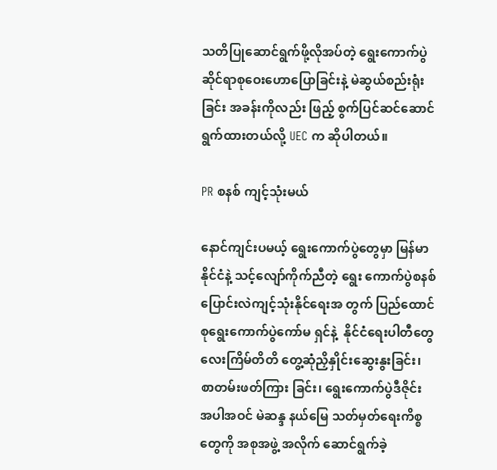သတိပြုဆောင်ရွက်ဖို့လိုအပ်တဲ့ ရွေးကောက်ပွဲဆိုင်ရာစုဝေးဟောပြောခြင်းနဲ့ မဲဆွယ်စည်းရုံးခြင်း အခန်းကိုလည်း ဖြည့် စွက်ပြင်ဆင်ဆောင်ရွက်ထားတယ်လို့ UEC က ဆိုပါတယ်။

PR စနစ် ကျင့်သုံးမယ်

နောင်ကျင်းပမယ့် ရွေးကောက်ပွဲတွေမှာ မြန်မာနိုင်ငံနဲ့ သင့်လျော်ကိုက်ညီတဲ့ ရွေး ကောက်ပွဲစနစ် ပြောင်းလဲကျင့်သုံးနိုင်ရေးအ တွက် ပြည်ထောင်စုရွေးကောက်ပွဲကော်မ ရှင်နဲ့  နိုင်ငံရေးပါတီတွေ လေးကြိမ်တိတိ တွေ့ဆုံညှိနှိုင်းဆွေးနွးခြင်း၊ စာတမ်းဖတ်ကြား ခြင်း၊ ရွေးကောက်ပွဲဒီဇိုင်း အပါအဝင် မဲဆန္ဒ နယ်မြေ သတ်မှတ်ရေးကိစ္စတွေကို အစုအဖွဲ့ အလိုက် ဆောင်ရွက်ခဲ့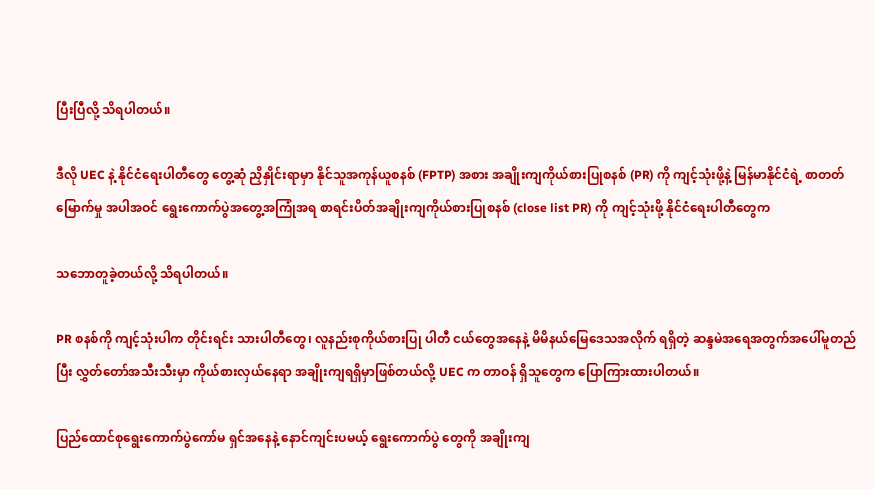ပြီးပြီလို့ သိရပါတယ်။

ဒီလို UEC နဲ့ နိုင်ငံရေးပါတီတွေ တွေ့ဆုံ ညှိနှိုင်းရာမှာ နိုင်သူအကုန်ယူစနစ် (FPTP) အစား အချိုးကျကိုယ်စားပြုစနစ် (PR) ကို ကျင့်သုံးဖို့နဲ့ မြန်မာနိုင်ငံရဲ့ စာတတ်မြောက်မှု အပါအဝင် ရွေးကောက်ပွဲအတွေ့အကြုံအရ စာရင်းပိတ်အချိုးကျကိုယ်စားပြုစနစ် (close list PR) ကို ကျင့်သုံးဖို့ နိုင်ငံရေးပါတီတွေက

သဘောတူခဲ့တယ်လို့ သိရပါတယ်။

PR စနစ်ကို ကျင့်သုံးပါက တိုင်းရင်း သားပါတီတွေ၊ လူနည်းစုကိုယ်စားပြု ပါတီ ငယ်တွေအနေနဲ့ မိမိနယ်မြေဒေသအလိုက် ရရှိတဲ့ ဆန္ဒမဲအရေအတွက်အပေါ်မူတည်ပြီး လွှတ်တော်အသီးသီးမှာ ကိုယ်စားလှယ်နေရာ အချိုးကျရရှိမှာဖြစ်တယ်လို့ UEC က တာဝန် ရှိသူတွေက ပြောကြားထားပါတယ်။

ပြည်ထောင်စုရွေးကောက်ပွဲကော်မ ရှင်အနေနဲ့ နောင်ကျင်းပမယ့် ရွေးကောက်ပွဲ တွေကို အချိုးကျ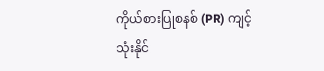ကိုယ်စားပြုစနစ် (PR) ကျင့်သုံးနိုင်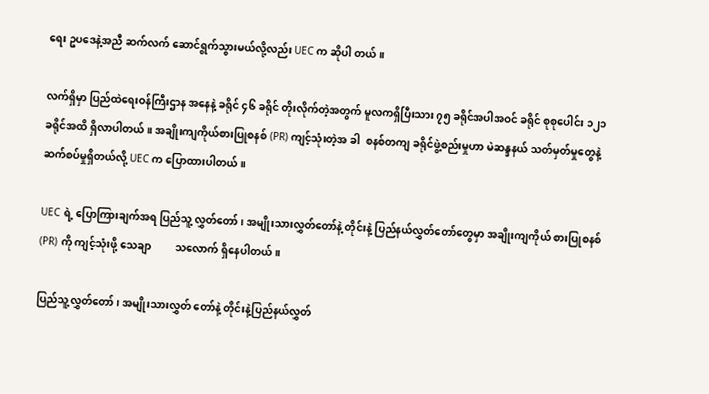ရေး ဥပဒေနဲ့အညီ ဆက်လက် ဆောင်ရွက်သွားမယ်လို့လည်း UEC က ဆိုပါ တယ်။

လက်ရှိမှာ ပြည်ထဲရေးဝန်ကြီးဌာန အနေနဲ့ ခရိုင် ၄၆ ခရိုင် တိုးလိုက်တဲ့အတွက် မူလကရှိပြီးသား ၇၅ ခရိုင်အပါအဝင် ခရိုင် စုစုပေါင်း ၁၂၁ ခရိုင်အထိ ရှိလာပါတယ်။ အချိုးကျကိုယ်စားပြုစနစ် (PR) ကျင့်သုံးတဲ့အ ခါ  စနစ်တကျ ခရိုင်ဖွဲ့စည်းမှုဟာ မဲဆန္ဒနယ် သတ်မှတ်မှုတွေနဲ့ ဆက်စပ်မှုရှိတယ်လို့ UEC က ပြောထားပါတယ်။

UEC ရဲ့ ပြောကြားချက်အရ ပြည်သူ့ လွှတ်တော်၊ အမျိုးသားလွှတ်တော်နဲ့ တိုင်းနဲ့ ပြည်နယ်လွှတ်တော်တွေမှာ အချိုးကျကိုယ် စားပြုစနစ် (PR) ကို ကျင့်သုံးဖို့ သေချာ         သလောက် ရှိနေပါတယ်။

ပြည်သူ့လွှတ်တော်၊ အမျိုးသားလွှတ် တော်နဲ့ တိုင်းနဲ့ပြည်နယ်လွှတ်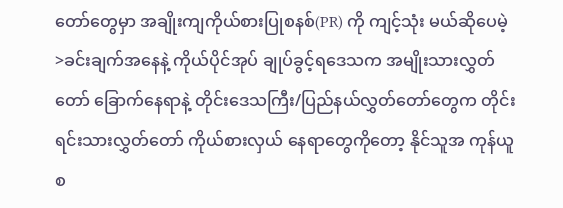တော်တွေမှာ အချိုးကျကိုယ်စားပြုစနစ်(PR) ကို ကျင့်သုံး မယ်ဆိုပေမဲ့ >ခင်းချက်အနေနဲ့ ကိုယ်ပိုင်အုပ် ချုပ်ခွင့်ရဒေသက အမျိုးသားလွှတ်တော် ခြောက်နေရာနဲ့ တိုင်းဒေသကြီး/ပြည်နယ်လွှတ်တော်တွေက တိုင်းရင်းသားလွှတ်တော် ကိုယ်စားလှယ် နေရာတွေကိုတော့ နိုင်သူအ ကုန်ယူစ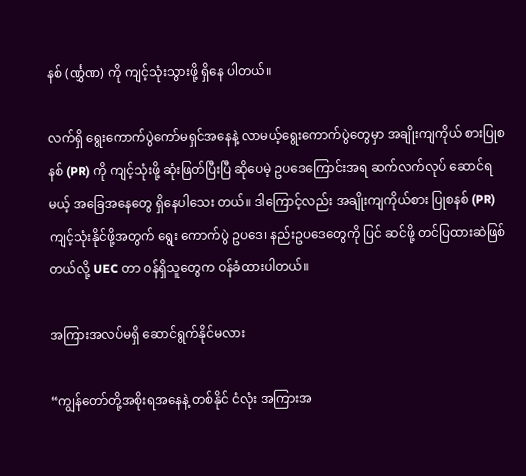နစ် (င်္ဏွှဏ) ကို ကျင့်သုံးသွားဖို့ ရှိနေ ပါတယ်။

လက်ရှိ ရွေးကောက်ပွဲကော်မရှင်အနေနဲ့ လာမယ့်ရွေးကောက်ပွဲတွေမှာ အချိုးကျကိုယ် စားပြုစနစ် (PR) ကို ကျင့်သုံးဖို့ ဆုံးဖြတ်ပြီးပြီ ဆိုပေမဲ့ ဥပဒေကြောင်းအရ ဆက်လက်လုပ် ဆောင်ရမယ့် အခြေအနေတွေ ရှိနေပါသေး တယ်။ ဒါကြောင့်လည်း အချိုးကျကိုယ်စား ပြုစနစ် (PR) ကျင့်သုံးနိုင်ဖို့အတွက် ရွေး ကောက်ပွဲ ဥပဒေ၊ နည်းဥပဒေတွေကို ပြင် ဆင်ဖို့ တင်ပြထားဆဲဖြစ်တယ်လို့ UEC တာ ဝန်ရှိသူတွေက ဝန်ခံထားပါတယ်။

အကြားအလပ်မရှိ ဆောင်ရွက်နိုင်မလား

“ကျွန်တော်တို့အစိုးရအနေနဲ့ တစ်နိုင် ငံလုံး အကြားအ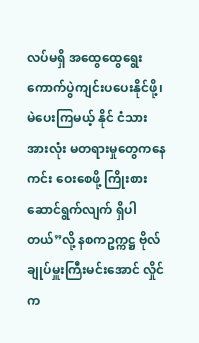လပ်မရှိ အထွေထွေရွေး ကောက်ပွဲကျင်းပပေးနိုင်ဖို့၊ မဲပေးကြမယ့် နိုင် ငံသား အားလုံး မတရားမှုတွေကနေ ကင်း ဝေးစေဖို့ ကြိုးစားဆောင်ရွက်လျက် ရှိပါတယ်”လို့ နစကဥက္ကဋ္ဌ ဗိုလ်ချုပ်မှူးကြီးမင်းအောင် လှိုင်က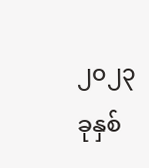၂၀၂၃ ခုနှစ်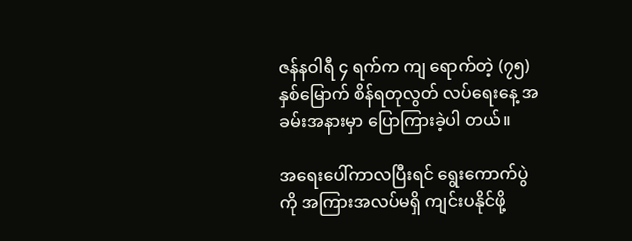ဇန်နဝါရီ ၄ ရက်က ကျ ရောက်တဲ့ (၇၅) နှစ်မြောက် စိန်ရတုလွတ် လပ်ရေးနေ့ အခမ်းအနားမှာ ပြောကြားခဲ့ပါ တယ်။

အရေးပေါ်ကာလပြီးရင် ရွေးကောက်ပွဲ ကို အကြားအလပ်မရှိ ကျင်းပနိုင်ဖို့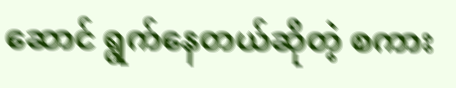ဆောင် ရွက်နေတယ်ဆိုတဲ့ စကား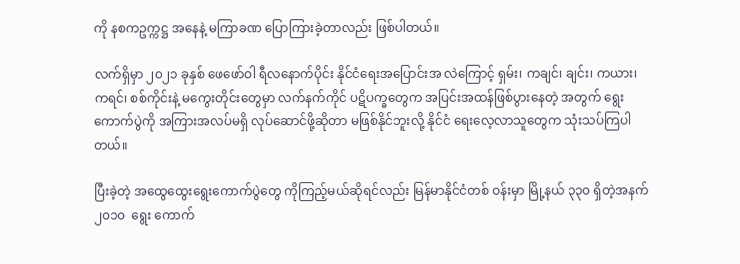ကို နစကဥက္ကဋ္ဌ အနေနဲ့ မကြာခဏ ပြောကြားခဲ့တာလည်း ဖြစ်ပါတယ်။

လက်ရှိမှာ ၂၀၂၁ ခုနှစ် ဖေဖော်ဝါ ရီလနောက်ပိုင်း နိုင်ငံရေးအပြောင်းအ လဲကြောင့် ရှမ်း၊ ကချင်၊ ချင်း၊ ကယား၊ ကရင်၊ စစ်ကိုင်းနဲ့ မကွေးတိုင်းတွေမှာ လက်နက်ကိုင် ပဋိပက္ခတွေက အပြင်းအထန်ဖြစ်ပွားနေတဲ့ အတွက် ရွေးကောက်ပွဲကို အကြားအလပ်မရှိ လုပ်ဆောင်ဖို့ဆိုတာ မဖြစ်နိုင်ဘူးလို့ နိုင်ငံ ရေးလေ့လာသူတွေက သုံးသပ်ကြပါတယ်။

ပြီးခဲ့တဲ့ အထွေထွေးရွေးကောက်ပွဲတွေ ကိုကြည့်မယ်ဆိုရင်လည်း မြန်မာနိုင်ငံတစ် ဝန်းမှာ မြို့နယ် ၃၃၀ ရှိတဲ့အနက် ၂၀၁၀  ရွေး ကောက်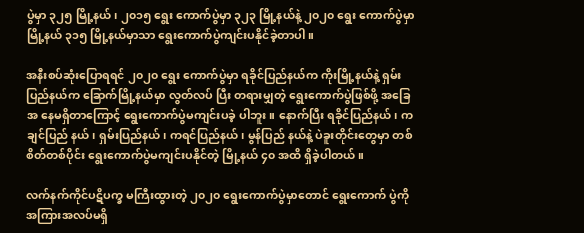ပွဲမှာ ၃၂၅ မြို့နယ်၊ ၂၀၁၅ ရွေး ကောက်ပွဲမှာ ၃၂၃ မြို့နယ်နဲ့ ၂၀၂၀ ရွေး ကောက်ပွဲမှာ မြို့နယ် ၃၁၅ မြို့နယ်မှာသာ ရွေးကောက်ပွဲကျင်းပနိုင်ခဲ့တာပါ။

အနီးစပ်ဆုံးပြောရရင် ၂၀၂၀ ရွေး ကောက်ပွဲမှာ ရခိုင်ပြည်နယ်က ကိုးမြို့နယ်နဲ့ ရှမ်းပြည်နယ်က ခြောက်မြို့နယ်မှာ လွတ်လပ် ပြီး တရားမျှတဲ့ ရွေးကောက်ပွဲဖြစ်ဖို့ အခြေအ နေမရှိတာကြောင့် ရွေးကောက်ပွဲမကျင်းပခဲ့ ပါဘူး။ နောက်ပြီး ရခိုင်ပြည်နယ်၊ ကချင်ပြည် နယ်၊ ရှမ်းပြည်နယ်၊ ကရင်ပြည်နယ်၊ မွန်ပြည် နယ်နဲ့ ပဲခူးတိုင်းတွေမှာ တစ်စိတ်တစ်ပိုင်း ရွေးကောက်ပွဲမကျင်းပနိုင်တဲ့ မြို့နယ် ၄၀ အထိ ရှိခဲ့ပါတယ်။

လက်နက်ကိုင်ပဋိပက္ခ မကြီးထွားတဲ့ ၂၀၂၀ ရွေးကောက်ပွဲမှာတောင် ရွေးကောက် ပွဲကို အကြားအလပ်မရှိ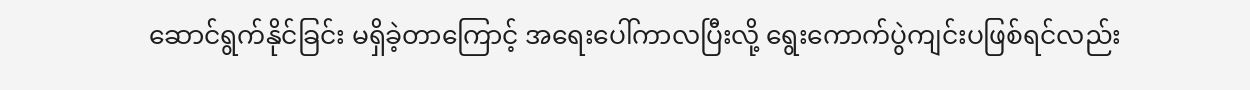ဆောင်ရွက်နိုင်ခြင်း မရှိခဲ့တာကြောင့် အရေးပေါ်ကာလပြီးလို့ ရွေးကောက်ပွဲကျင်းပဖြစ်ရင်လည်း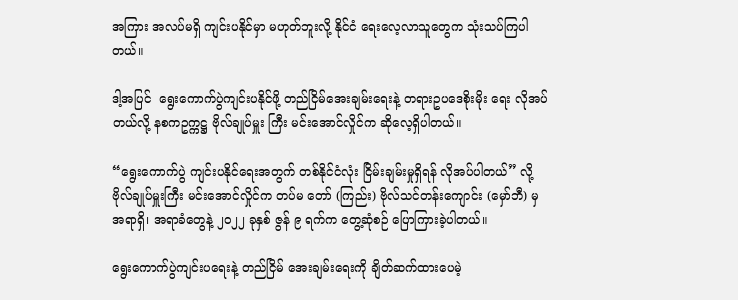အကြား အလပ်မရှိ ကျင်းပနိုင်မှာ မဟုတ်ဘူးလို့ နိုင်ငံ ရေးလေ့လာသူတွေက သုံးသပ်ကြပါတယ်။

ဒါ့အပြင်  ရွေးကောက်ပွဲကျင်းပနိုင်ဖို့ တည်ငြိမ်အေးချမ်းရေးနဲ့ တရားဥပဒေစိုးမိုး ရေး လိုအပ်တယ်လို့ နစကဥက္ကဋ္ဌ ဗိုလ်ချုပ်မှူး ကြီး မင်းအောင်လှိုင်က ဆိုလေ့ရှိပါတယ်။

“ရွေးကောက်ပွဲ ကျင်းပနိုင်ရေးအတွက် တစ်နိုင်ငံလုံး ငြိမ်းချမ်းမှုရှိရန် လိုအပ်ပါတယ်” လို့ ဗိုလ်ချုပ်မှူးကြီး မင်းအောင်လှိုင်က တပ်မ တော် (ကြည်း) ဗိုလ်သင်တန်းကျောင်း (မှော်ဘီ) မှ အရာရှိ၊ အရာခံတွေနဲ့ ၂၀၂၂ ခုနှစ် ဇွန် ၉ ရက်က တွေ့ဆုံစဉ် ပြောကြားခဲ့ပါတယ်။

ရွေးကောက်ပွဲကျင်းပရေးနဲ့ တည်ငြိမ် အေးချမ်းရေးကို ချိတ်ဆက်ထားပေမဲ့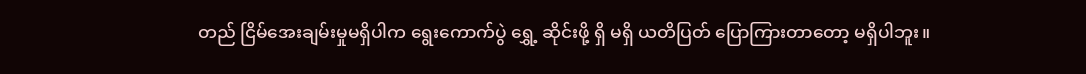တည် ငြိမ်အေးချမ်းမှုမရှိပါက ရွေးကောက်ပွဲ ရွှေ့ ဆိုင်းဖို့ ရှိ မရှိ ယတိပြတ် ပြောကြားတာတော့ မရှိပါဘူး။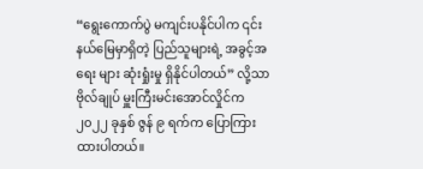“ရွေးကောက်ပွဲ မကျင်းပနိုင်ပါက ၎င်းနယ်မြေမှာရှိတဲ့ ပြည်သူများရဲ့ အခွင့်အရေး များ ဆုံးရှုံးမှု ရှိနိုင်ပါတယ်” လို့သာ ဗိုလ်ချုပ် မှူးကြီးမင်းအောင်လှိုင်က၂၀၂၂ ခုနှစ် ဇွန် ၉ ရက်က ပြောကြားထားပါတယ်။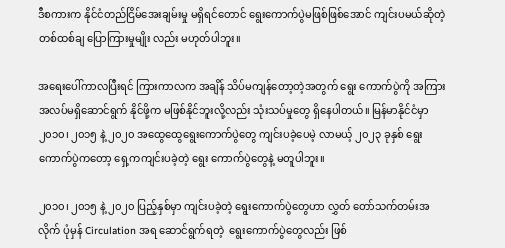ဒီစကားက နိုင်ငံတည်ငြိမ်အေးချမ်းမှု မရှိရင်တောင် ရွေးကောက်ပွဲမဖြစ်ဖြစ်အောင် ကျင်းပမယ်ဆိုတဲ့ တစ်ထစ်ချ ပြောကြားမှုမျိုး လည်း မဟုတ်ပါဘူး။

အရေးပေါ်ကာလပြီးရင် ကြားကာလက အချိန် သိပ်မကျန်တော့တဲ့အတွက် ရွေး ကောက်ပွဲကို အကြားအလပ်မရှိဆောင်ရွက် နိုင်ဖို့က မဖြစ်နိုင်ဘူးလို့လည်း သုံးသပ်မှုတွေ ရှိနေပါတယ်။ မြန်မာနိုင်ငံမှာ ၂၀၁၀၊ ၂၀၁၅ နဲ့ ၂၀၂၀ အထွေထွေရွေးကောက်ပွဲတွေ ကျင်းပခဲ့ပေမဲ့ လာမယ့် ၂၀၂၃ ခုနှစ် ရွေး ကောက်ပွဲကတော့ ရှေ့ကကျင်းပခဲ့တဲ့ ရွေး ကောက်ပွဲတွေနဲ့ မတူပါဘူး။

၂၀၁၀၊ ၂၀၁၅ နဲ့ ၂၀၂၀ ပြည့်နှစ်မှာ ကျင်းပခဲ့တဲ့ ရွေးကောက်ပွဲတွေဟာ လွှတ် တော်သက်တမ်းအလိုက် ပုံမှန် Circulation အရ ဆောင်ရွက်ရတဲ့  ရွေးကောက်ပွဲတွေလည်း ဖြစ်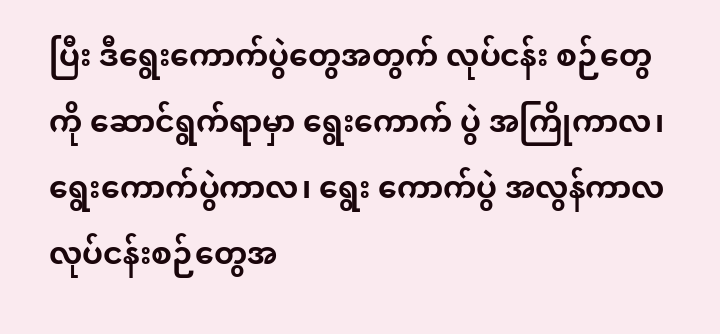ပြီး ဒီရွေးကောက်ပွဲတွေအတွက် လုပ်ငန်း စဉ်တွေကို ဆောင်ရွက်ရာမှာ ရွေးကောက် ပွဲ အကြိုကာလ၊ ရွေးကောက်ပွဲကာလ၊ ရွေး ကောက်ပွဲ အလွန်ကာလ လုပ်ငန်းစဉ်တွေအ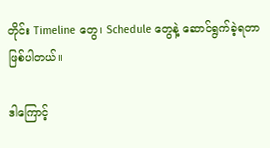တိုင်း Timeline တွေ၊ Schedule တွေနဲ့ ဆောင်ရွက်ခဲ့ရတာဖြစ်ပါတယ်။

ဒါကြောင့်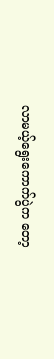လာမယ့်ရွေးကောက်ပွဲက တော့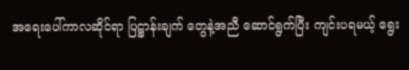အရေးပေါ်ကာလဆိုင်ရာ ပြဋ္ဌာန်းချက် တွေနဲ့အညီ ဆောင်ရွက်ပြီး ကျင်းပရမယ့် ရွေး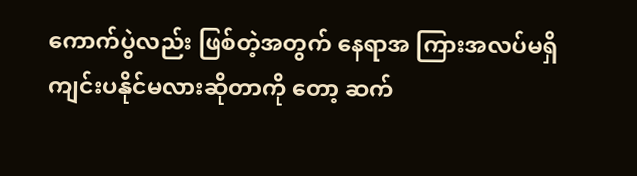ကောက်ပွဲလည်း ဖြစ်တဲ့အတွက် နေရာအ ကြားအလပ်မရှိ ကျင်းပနိုင်မလားဆိုတာကို တော့ ဆက်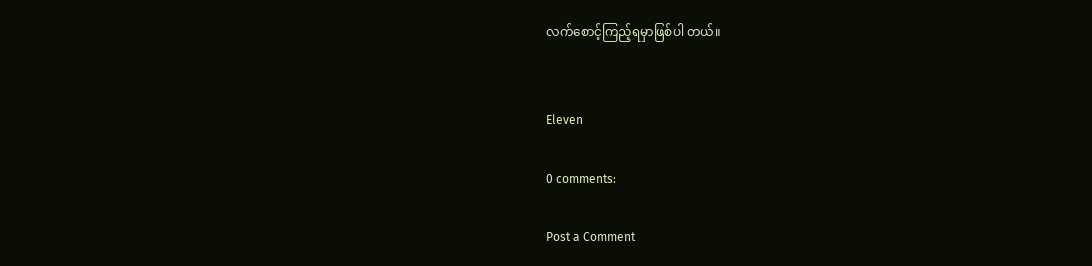လက်စောင့်ကြည့်ရမှာဖြစ်ပါ တယ်။


Eleven

0 comments:

Post a Comment